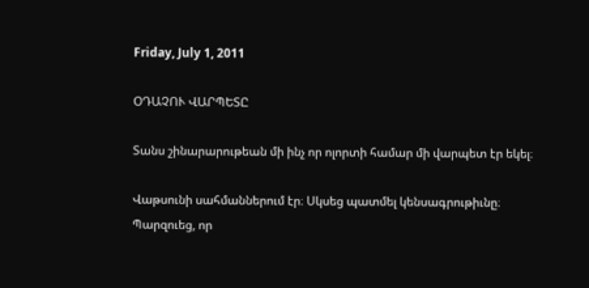Friday, July 1, 2011

ՕԴԱՉՈՒ ՎԱՐՊԵՏԸ

Տանս շինարարութեան մի ինչ որ ոլորտի համար մի վարպետ էր եկել։

Վաթսունի սահմաններում էր։ Սկսեց պատմել կենսագրութիւնը։ Պարզուեց, որ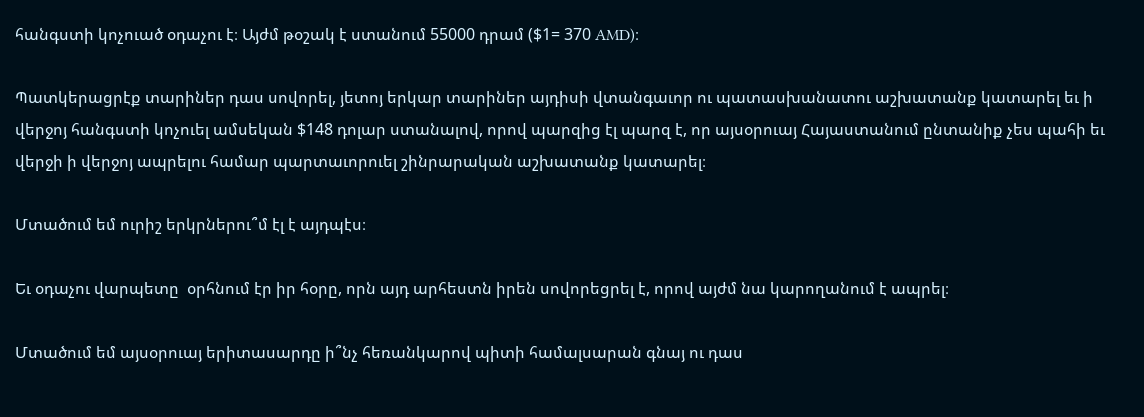հանգստի կոչուած օդաչու է։ Այժմ թօշակ է ստանում 55000 դրամ ($1= 370 AMD)։

Պատկերացրէք տարիներ դաս սովորել, յետոյ երկար տարիներ այդիսի վտանգաւոր ու պատասխանատու աշխատանք կատարել եւ ի վերջոյ հանգստի կոչուել ամսեկան $148 դոլար ստանալով, որով պարզից էլ պարզ է, որ այսօրուայ Հայաստանում ընտանիք չես պահի եւ վերջի ի վերջոյ ապրելու համար պարտաւորուել շինրարական աշխատանք կատարել։

Մտածում եմ ուրիշ երկրներու՞մ էլ է այդպէս։

Եւ օդաչու վարպետը  օրհնում էր իր հօրը, որն այդ արհեստն իրեն սովորեցրել է, որով այժմ նա կարողանում է ապրել։

Մտածում եմ այսօրուայ երիտասարդը ի՞նչ հեռանկարով պիտի համալսարան գնայ ու դաս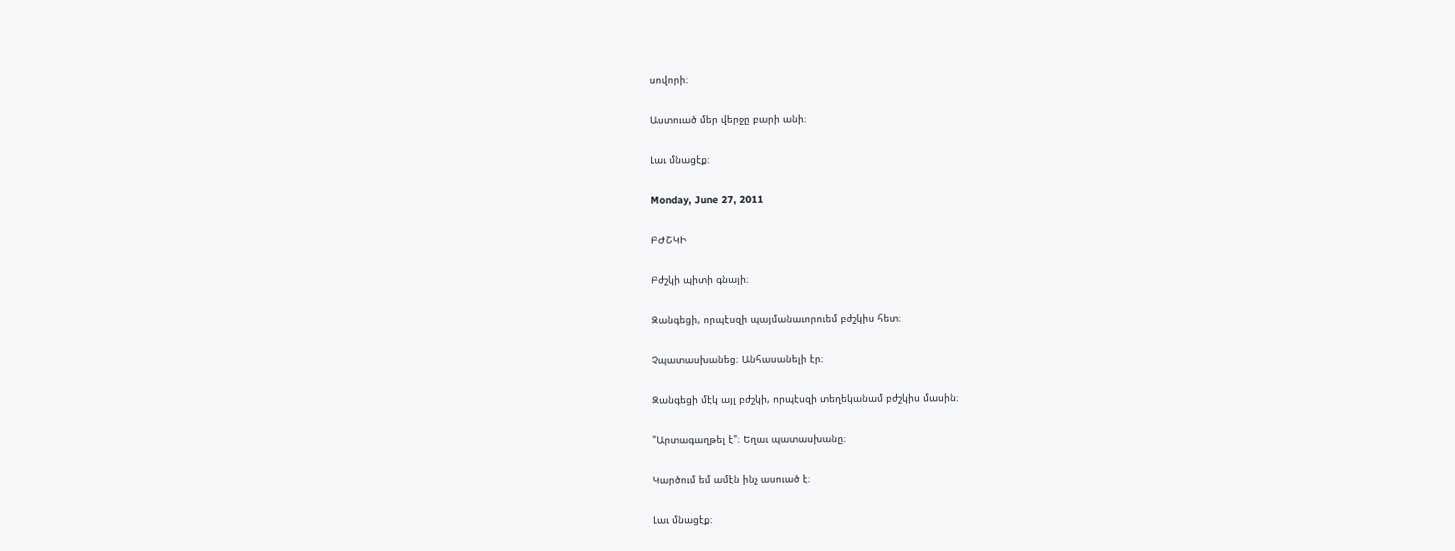սովորի։

Աստուած մեր վերջը բարի անի։

Լաւ մնացէք։

Monday, June 27, 2011

ԲԺՇԿԻ

Բժշկի պիտի գնայի։

Զանգեցի, որպէսզի պայմանաւորուեմ բժշկիս հետ։

Չպատասխանեց։ Անհասանելի էր։

Զանգեցի մէկ այլ բժշկի, որպէսզի տեղեկանամ բժշկիս մասին։

"Արտագաղթել է"։ Եղաւ պատասխանը։

Կարծում եմ ամէն ինչ ասուած է։

Լաւ մնացէք։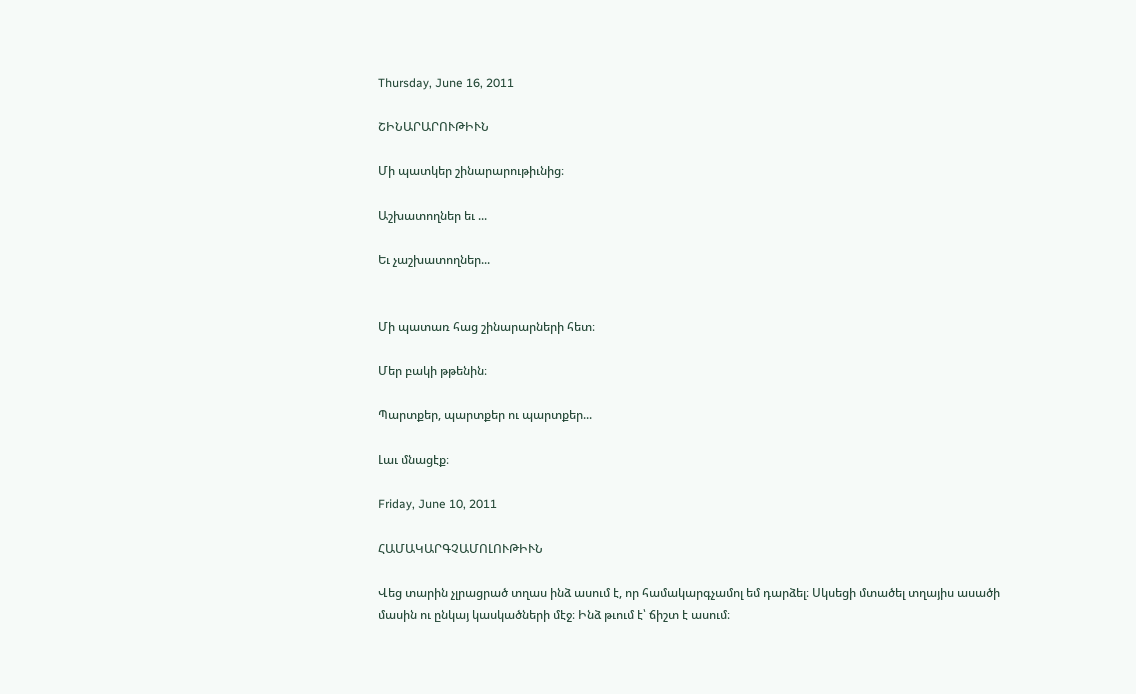Thursday, June 16, 2011

ՇԻՆԱՐԱՐՈՒԹԻՒՆ

Մի պատկեր շինարարութիւնից։

Աշխատողներ եւ ...

Եւ չաշխատողներ...


Մի պատառ հաց շինարարների հետ։

Մեր բակի թթենին։

Պարտքեր, պարտքեր ու պարտքեր...

Լաւ մնացէք։

Friday, June 10, 2011

ՀԱՄԱԿԱՐԳՉԱՄՈԼՈՒԹԻՒՆ

Վեց տարին չլրացրած տղաս ինձ ասում է, որ համակարգչամոլ եմ դարձել։ Սկսեցի մտածել տղայիս ասածի մասին ու ընկայ կասկածների մէջ։ Ինձ թւում է՝ ճիշտ է ասում։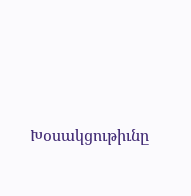Խօսակցութիւնը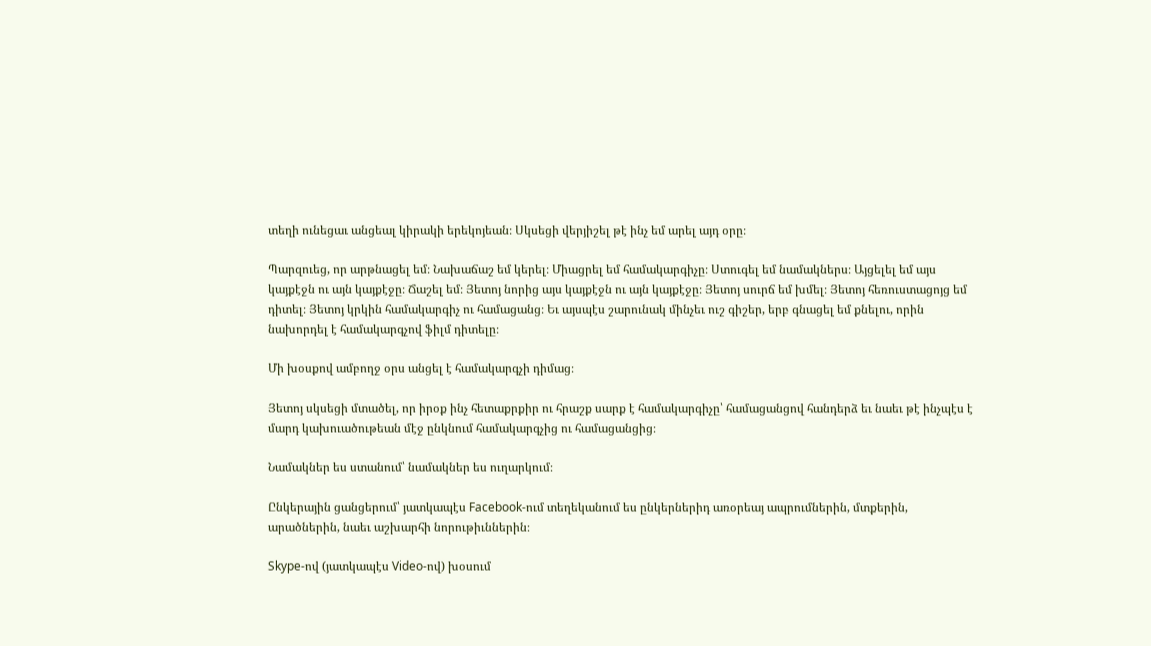տեղի ունեցաւ անցեալ կիրակի երեկոյեան։ Սկսեցի վերյիշել թէ ինչ եմ արել այդ օրը։

Պարզուեց, որ արթնացել եմ։ Նախաճաշ եմ կերել։ Միացրել եմ համակարգիչը։ Ստուգել եմ նամակներս։ Այցելել եմ այս կայքէջն ու այն կայքէջը։ Ճաշել եմ։ Յետոյ նորից այս կայքէջն ու այն կայքէջը։ Յետոյ սուրճ եմ խմել։ Յետոյ հեռուստացոյց եմ դիտել։ Յետոյ կրկին համակարգիչ ու համացանց։ Եւ այսպէս շարունակ մինչեւ ուշ գիշեր, երբ գնացել եմ քնելու, որին նախորդել է համակարգչով ֆիլմ դիտելը։

Մի խօսքով ամբողջ օրս անցել է համակարգչի դիմաց։

Յետոյ սկսեցի մտածել, որ իրօք ինչ հետաքրքիր ու հրաշք սարք է համակարգիչը՝ համացանցով հանդերձ եւ նաեւ թէ ինչպէս է մարդ կախուածութեան մէջ ընկնում համակարգչից ու համացանցից։

Նամակներ ես ստանում՝ նամակներ ես ուղարկում։

Ընկերային ցանցերում՝ յատկապէս Facebook-ում տեղեկանում ես ընկերներիդ առօրեայ ապրումներին, մտքերին, արածներին, նաեւ աշխարհի նորութիւններին։

Skype-ով (յատկապէս Video-ով) խօսում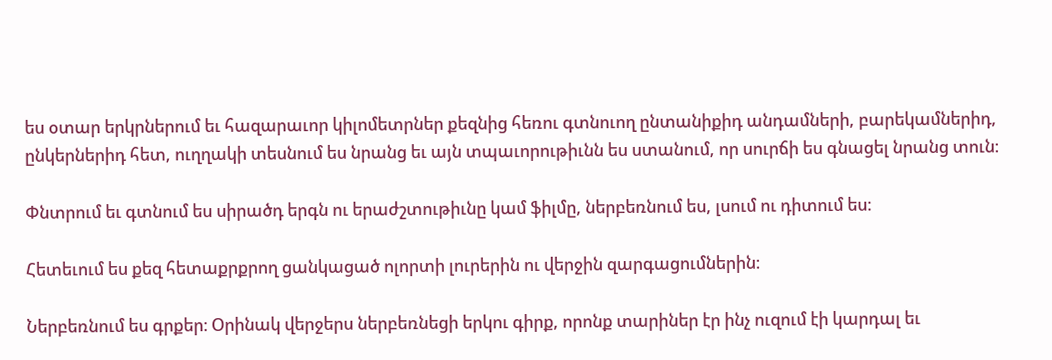ես օտար երկրներում եւ հազարաւոր կիլոմետրներ քեզնից հեռու գտնուող ընտանիքիդ անդամների, բարեկամներիդ, ընկերներիդ հետ, ուղղակի տեսնում ես նրանց եւ այն տպաւորութիւնն ես ստանում, որ սուրճի ես գնացել նրանց տուն։

Փնտրում եւ գտնում ես սիրածդ երգն ու երաժշտութիւնը կամ ֆիլմը, ներբեռնում ես, լսում ու դիտում ես։

Հետեւում ես քեզ հետաքրքրող ցանկացած ոլորտի լուրերին ու վերջին զարգացումներին։

Ներբեռնում ես գրքեր։ Օրինակ վերջերս ներբեռնեցի երկու գիրք, որոնք տարիներ էր ինչ ուզում էի կարդալ եւ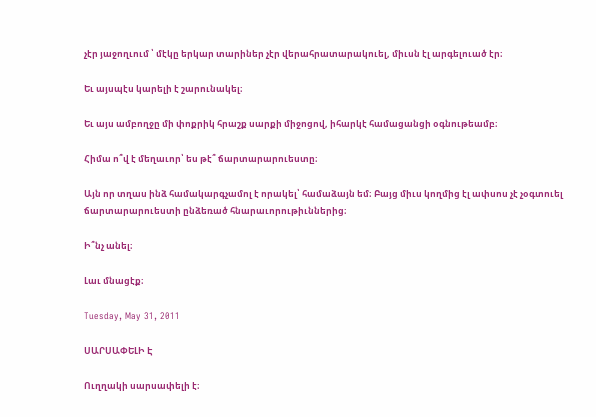չէր յաջողւում ՝ մէկը երկար տարիներ չէր վերահրատարակուել, միւսն էլ արգելուած էր։

Եւ այսպէս կարելի է շարունակել։

Եւ այս ամբողջը մի փոքրիկ հրաշք սարքի միջոցով, իհարկէ համացանցի օգնութեամբ։

Հիմա ո՞վ է մեղաւոր՝ ես թէ՞ ճարտարարուեստը։

Այն որ տղաս ինձ համակարգչամոլ է որակել՝ համաձայն եմ։ Բայց միւս կողմից էլ ափսոս չէ չօգտուել ճարտարարուեստի ընձեռած հնարաւորութիւններից։

Ի՞նչ անել։

Լաւ մնացէք։

Tuesday, May 31, 2011

ՍԱՐՍԱՓԵԼԻ Է

Ուղղակի սարսափելի է։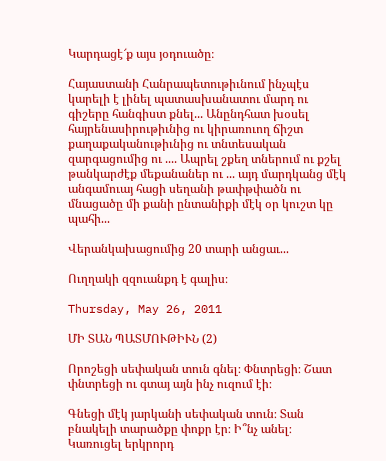Կարդացէ՜ք այս յօդուածը։

Հայաստանի Հանրապետութիւնում ինչպէս կարելի է լինել պատասխանատու մարդ ու գիշերը հանգիստ քնել... Անընդհատ խօսել հայրենասիրութիւնից ու կիրառուող ճիշտ քաղաքականութիւնից ու տնտեսական զարգացումից ու .... Ապրել շքեղ տներում ու քշել թանկարժէք մեքանաներ ու ... այդ մարդկանց մէկ անգամուայ հացի սեղանի թափթփածն ու մնացածը մի քանի ընտանիքի մէկ օր կուշտ կը պահի...

Վերանկախացումից 20 տարի անցաւ...

Ուղղակի զզուանքդ է գալիս։

Thursday, May 26, 2011

ՄԻ ՏԱՆ ՊԱՏՄՈՒԹԻՒՆ (2)

Որոշեցի սեփական տուն գնել։ Փնտրեցի։ Շատ փնտրեցի ու գտայ այն ինչ ուզում էի։

Գնեցի մէկ յարկանի սեփական տուն։ Տան բնակելի տարածքը փոքր էր։ Ի՞նչ անել։ Կառուցել երկրորդ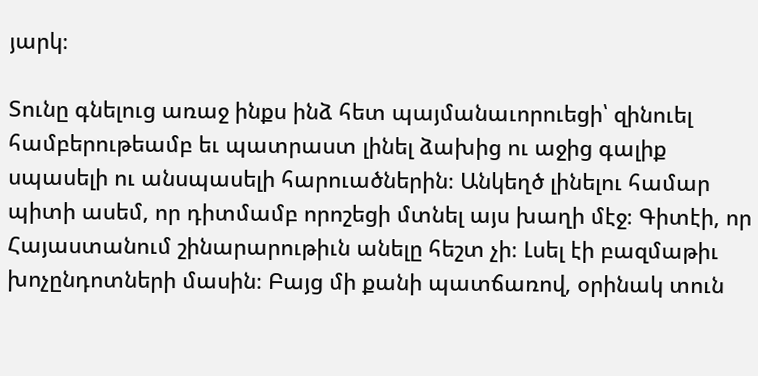յարկ։

Տունը գնելուց առաջ ինքս ինձ հետ պայմանաւորուեցի՝ զինուել համբերութեամբ եւ պատրաստ լինել ձախից ու աջից գալիք սպասելի ու անսպասելի հարուածներին։ Անկեղծ լինելու համար պիտի ասեմ, որ դիտմամբ որոշեցի մտնել այս խաղի մէջ։ Գիտէի, որ Հայաստանում շինարարութիւն անելը հեշտ չի։ Լսել էի բազմաթիւ խոչընդոտների մասին։ Բայց մի քանի պատճառով, օրինակ տուն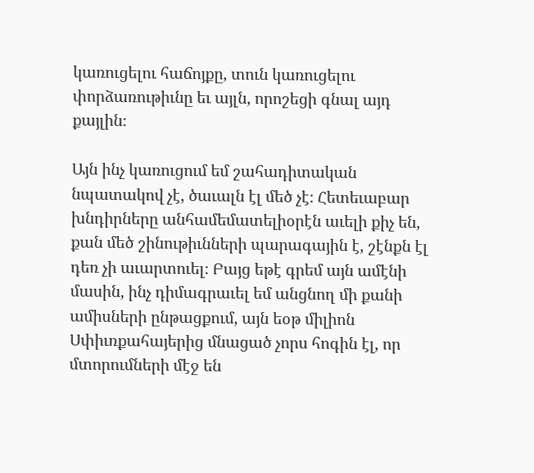կառուցելու հաճոյքը, տուն կառուցելու փորձառութիւնը եւ այլն, որոշեցի գնալ այդ քայլին։

Այն ինչ կառուցում եմ շահադիտական նպատակով չէ, ծաւալն էլ մեծ չէ։ Հետեւաբար խնդիրները անհամեմատելիօրէն աւելի քիչ են, քան մեծ շինութիւնների պարագային է, շէնքն էլ դեռ չի աւարտուել։ Բայց եթէ գրեմ այն ամէնի մասին, ինչ դիմագրաւել եմ անցնող մի քանի ամիսների ընթացքում, այն եօթ միլիոն Սփիւռքահայերից մնացած չորս հոգին էլ, որ մտորումների մէջ են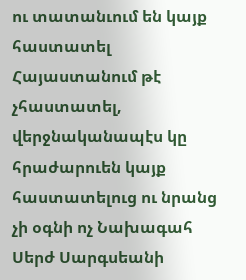ու տատանւում են կայք հաստատել Հայաստանում թէ չհաստատել, վերջնականապէս կը հրաժարուեն կայք հաստատելուց ու նրանց չի օգնի ոչ Նախագահ Սերժ Սարգսեանի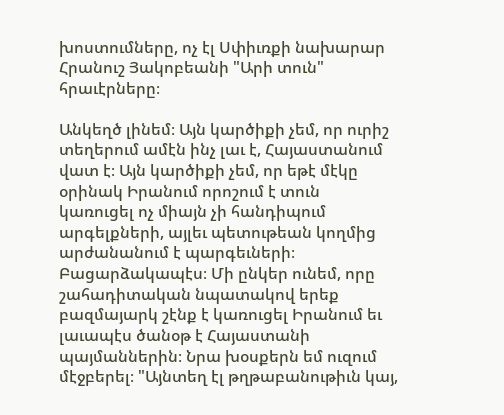խոստումները, ոչ էլ Սփիւռքի նախարար Հրանուշ Յակոբեանի "Արի տուն" հրաւէրները։

Անկեղծ լինեմ։ Այն կարծիքի չեմ, որ ուրիշ տեղերում ամէն ինչ լաւ է, Հայաստանում վատ է։ Այն կարծիքի չեմ, որ եթէ մէկը օրինակ Իրանում որոշում է տուն կառուցել ոչ միայն չի հանդիպում արգելքների, այլեւ պետութեան կողմից արժանանում է պարգեւների։ Բացարձակապէս։ Մի ընկեր ունեմ, որը շահադիտական նպատակով երեք բազմայարկ շէնք է կառուցել Իրանում եւ լաւապէս ծանօթ է Հայաստանի պայմաններին։ Նրա խօսքերն եմ ուզում մէջբերել։ "Այնտեղ էլ թղթաբանութիւն կայ,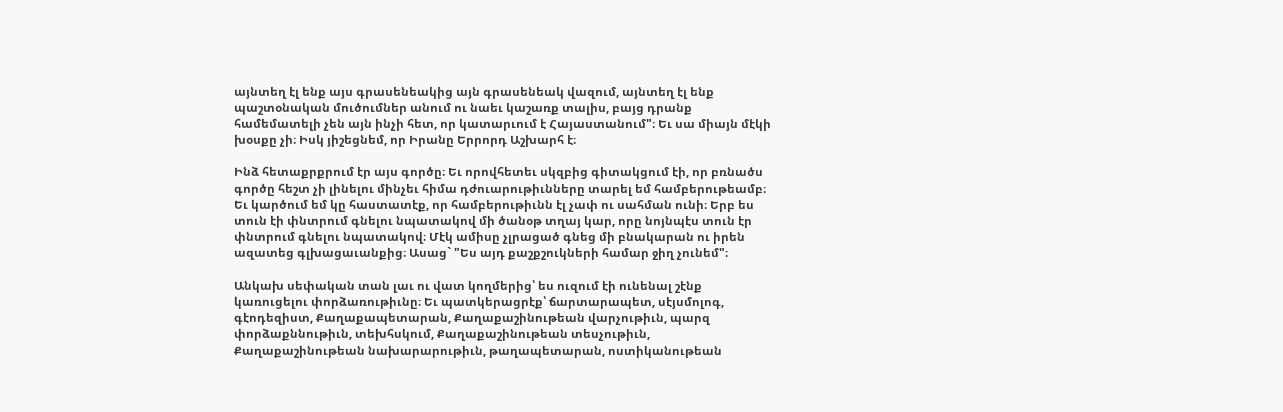այնտեղ էլ ենք այս գրասենեակից այն գրասենեակ վազում, այնտեղ էլ ենք պաշտօնական մուծումներ անում ու նաեւ կաշառք տալիս, բայց դրանք համեմատելի չեն այն ինչի հետ, որ կատարւում է Հայաստանում"։ Եւ սա միայն մէկի խօսքը չի։ Իսկ յիշեցնեմ, որ Իրանը Երրորդ Աշխարհ է։

Ինձ հետաքրքրում էր այս գործը։ Եւ որովհետեւ սկզբից գիտակցում էի, որ բռնածս գործը հեշտ չի լինելու մինչեւ հիմա դժուարութիւնները տարել եմ համբերութեամբ։ Եւ կարծում եմ կը հաստատէք, որ համբերութիւնն էլ չափ ու սահման ունի։ Երբ ես տուն էի փնտրում գնելու նպատակով մի ծանօթ տղայ կար, որը նոյնպէս տուն էր փնտրում գնելու նպատակով։ Մէկ ամիսը չլրացած գնեց մի բնակարան ու իրեն ազատեց գլխացաւանքից։ Ասաց` "Ես այդ քաշքշուկների համար ջիղ չունեմ"։

Անկախ սեփական տան լաւ ու վատ կողմերից՝ ես ուզում էի ունենալ շէնք կառուցելու փորձառութիւնը։ Եւ պատկերացրէք՝ ճարտարապետ, սէյսմոլոգ, գէոդեզիստ, Քաղաքապետարան, Քաղաքաշինութեան վարչութիւն, պարզ փորձաքննութիւն, տեխհսկում, Քաղաքաշինութեան տեսչութիւն, Քաղաքաշինութեան նախարարութիւն, թաղապետարան, ոստիկանութեան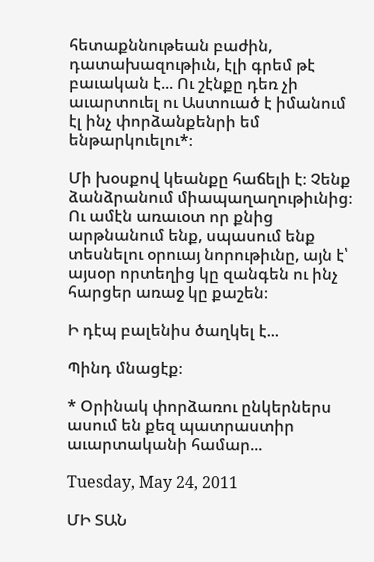հետաքննութեան բաժին, դատախազութիւն, էլի գրեմ թէ բաւական է... Ու շէնքը դեռ չի աւարտուել ու Աստուած է իմանում էլ ինչ փորձանքենրի եմ ենթարկուելու*։

Մի խօսքով կեանքը հաճելի է։ Չենք ձանձրանում միապաղաղութիւնից։ Ու ամէն առաւօտ որ քնից արթնանում ենք, սպասում ենք տեսնելու օրուայ նորութիւնը, այն է՝ այսօր որտեղից կը զանգեն ու ինչ հարցեր առաջ կը քաշեն։

Ի դէպ բալենիս ծաղկել է...

Պինդ մնացէք։

* Օրինակ փորձառու ընկերներս ասում են քեզ պատրաստիր աւարտականի համար...

Tuesday, May 24, 2011

ՄԻ ՏԱՆ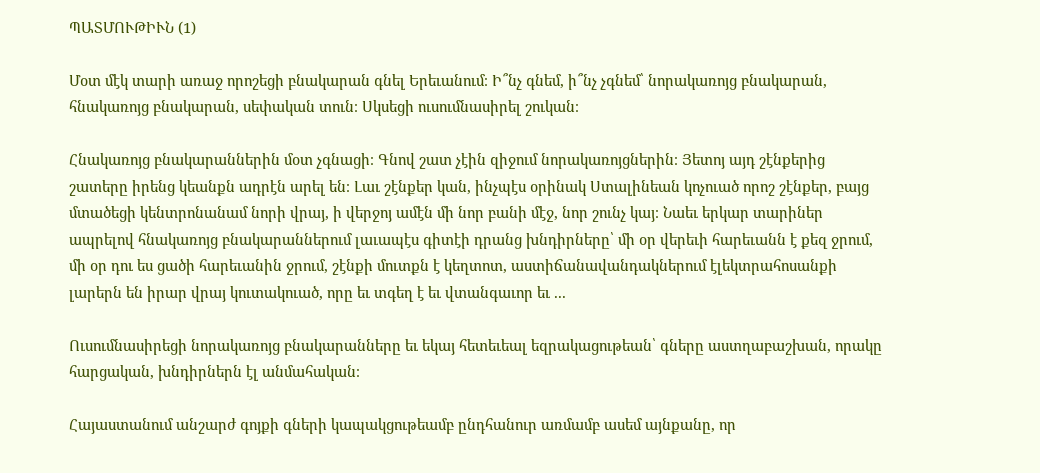ՊԱՏՄՈՒԹԻՒՆ (1)

Մօտ մէկ տարի առաջ որոշեցի բնակարան գնել Երեւանում։ Ի՞նչ գնեմ, ի՞նչ չգնեմ՝ նորակառոյց բնակարան, հնակառոյց բնակարան, սեփական տուն։ Սկսեցի ուսումնասիրել շուկան։

Հնակառոյց բնակարաններին մօտ չգնացի։ Գնով շատ չէին զիջում նորակառոյցներին։ Յետոյ այդ շէնքերից շատերը իրենց կեանքն ադրէն արել են։ Լաւ շէնքեր կան, ինչպէս օրինակ Ստալինեան կոչուած որոշ շէնքեր, բայց մտածեցի կենտրոնանամ նորի վրայ, ի վերջոյ ամէն մի նոր բանի մէջ, նոր շունչ կայ։ Նաեւ երկար տարիներ ապրելով հնակառոյց բնակարաններում լաւապէս գիտէի դրանց խնդիրները՝ մի օր վերեւի հարեւանն է քեզ ջրում, մի օր դու ես ցածի հարեւանին ջրում, շէնքի մուտքն է կեղտոտ, աստիճանավանդակներում էլեկտրահոսանքի լարերն են իրար վրայ կուտակուած, որը եւ տգեղ է եւ վտանգաւոր եւ ...

Ուսումնասիրեցի նորակառոյց բնակարանները եւ եկայ հետեւեալ եզրակացութեան՝ գները աստղաբաշխան, որակը հարցական, խնդիրներն էլ անմահական։

Հայաստանում անշարժ գոյքի գների կապակցութեամբ ընդհանուր առմամբ ասեմ այնքանը, որ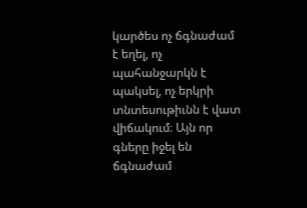կարծես ոչ ճգնաժամ է եղել, ոչ պահանջարկն է պակսել, ոչ երկրի տնտեսութիւնն է վատ վիճակում։ Այն որ գները իջել են ճգնաժամ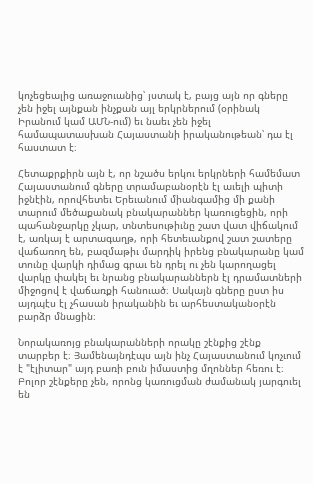կոչեցեալից առաջուանից՝ յստակ է, բայց այն որ գները չեն իջել այնքան ինչքան այլ երկրներում (օրինակ Իրանում կամ ԱՄՆ-ում) եւ նաեւ չեն իջել համապատասխան Հայաստանի իրականութեան՝ դա էլ հաստատ է։

Հետաքրքիրն այն է, որ նշածս երկու երկրների համեմատ Հայաստանում գները տրամաբանօրէն էլ աւելի պիտի իջնէին, որովհետեւ Երեւանում միանգամից մի քանի տարում մեծաքանակ բնակարաններ կառուցեցին, որի պահանջարկը չկար, տնտեսութիւնը շատ վատ վիճակում է, առկայ է արտագաղթ, որի հետեւանքով շատ շատերը վաճառող են, բազմաթիւ մարդիկ իրենց բնակարանը կամ տունը վարկի դիմաց գրաւ են դրել ու չեն կարողացել վարկը փակել եւ նրանց բնակարաններն էլ դրամատների միջոցով է վաճառքի հանուած։ Սակայն գները ըստ իս այդպէս էլ չհասան իրականին եւ արհեստականօրէն բարձր մնացին։

Նորակառոյց բնակարանների որակը շէնքից շէնք տարբեր է։ Յամենայնդէպս այն ինչ Հայաստանում կոչւում է "էլիտար" այդ բառի բուն իմաստից մղոններ հեռու է։ Բոլոր շէնքերը չեն, որոնց կառուցման ժամանակ յարգուել են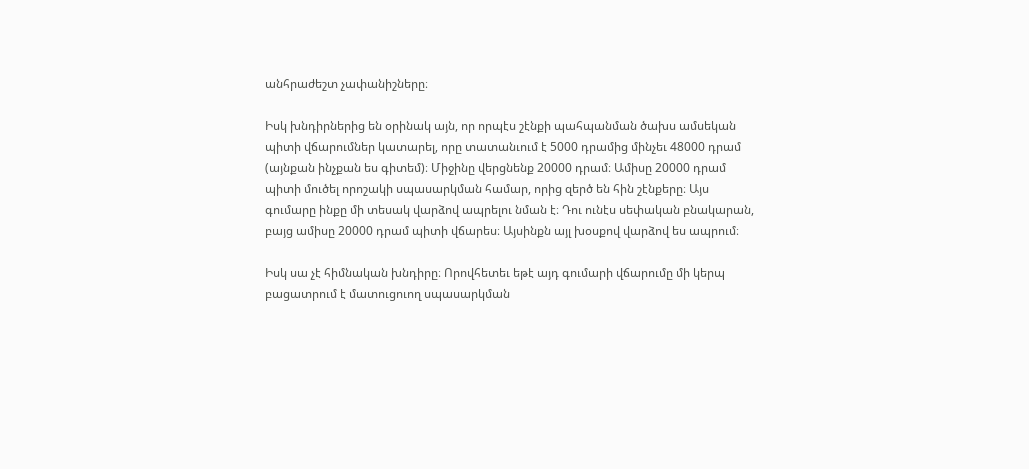անհրաժեշտ չափանիշները։

Իսկ խնդիրներից են օրինակ այն, որ որպէս շէնքի պահպանման ծախս ամսեկան պիտի վճարումներ կատարել, որը տատանւում է 5000 դրամից մինչեւ 48000 դրամ (այնքան ինչքան ես գիտեմ)։ Միջինը վերցնենք 20000 դրամ։ Ամիսը 20000 դրամ պիտի մուծել որոշակի սպասարկման համար, որից զերծ են հին շէնքերը։ Այս գումարը ինքը մի տեսակ վարձով ապրելու նման է։ Դու ունէս սեփական բնակարան, բայց ամիսը 20000 դրամ պիտի վճարես։ Այսինքն այլ խօսքով վարձով ես ապրում։

Իսկ սա չէ հիմնական խնդիրը։ Որովհետեւ եթէ այդ գումարի վճարումը մի կերպ բացատրում է մատուցուող սպասարկման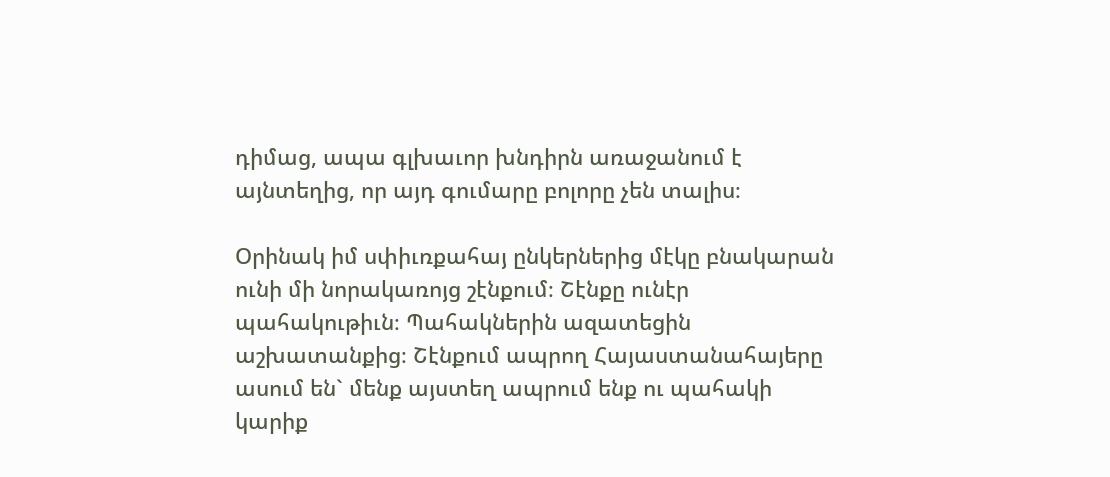դիմաց, ապա գլխաւոր խնդիրն առաջանում է այնտեղից, որ այդ գումարը բոլորը չեն տալիս։

Օրինակ իմ սփիւռքահայ ընկերներից մէկը բնակարան ունի մի նորակառոյց շէնքում։ Շէնքը ունէր պահակութիւն։ Պահակներին ազատեցին աշխատանքից։ Շէնքում ապրող Հայաստանահայերը ասում են` մենք այստեղ ապրում ենք ու պահակի կարիք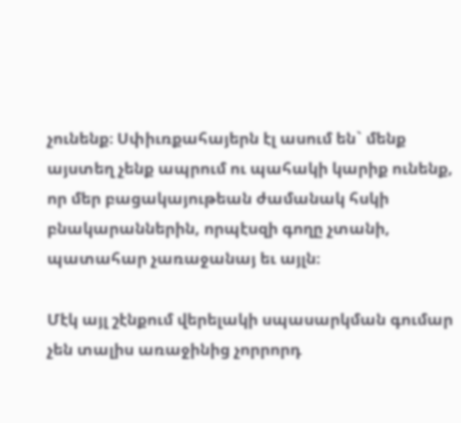չունենք։ Սփիւռքահայերն էլ ասում են` մենք այստեղ չենք ապրում ու պահակի կարիք ունենք, որ մեր բացակայութեան ժամանակ հսկի բնակարաններին, որպէսզի գողը չտանի, պատահար չառաջանայ եւ այլն։

Մէկ այլ շէնքում վերելակի սպասարկման գումար չեն տալիս առաջինից չորրորդ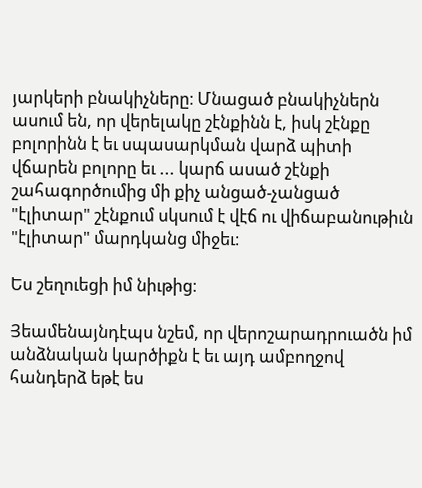յարկերի բնակիչները։ Մնացած բնակիչներն ասում են, որ վերելակը շէնքինն է, իսկ շէնքը բոլորինն է եւ սպասարկման վարձ պիտի վճարեն բոլորը եւ ... կարճ ասած շէնքի շահագործումից մի քիչ անցած-չանցած "էլիտար" շէնքում սկսում է վէճ ու վիճաբանութիւն "էլիտար" մարդկանց միջեւ։

Ես շեղուեցի իմ նիւթից։

Յեամենայնդէպս նշեմ, որ վերոշարադրուածն իմ անձնական կարծիքն է եւ այդ ամբողջով հանդերձ եթէ ես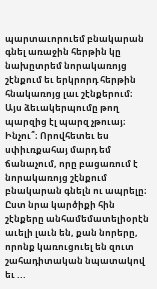պարտաւորուեմ բնակարան գնել առաջին հերթին կը նախըտրեմ նորակառոյց շէնքում եւ երկրորդ հերթին հնակառոյց լաւ շէնքերում։ Այս ձեւակերպումը թող պարզից էլ պարզ չթուայ։ Ինչու՞։ Որովհետեւ ես սփիւռքահայ մարդ եմ ճանաչում, որը բացառում է նորակառոյց շէնքում բնակարան գնելն ու ապրելը։ Ըստ նրա կարծիքի հին շէնքերը անհամեմատելիօրէն աւելի լաւն են, քան նորերը, որոնք կառուցուել են զուտ շահադիտական նպատակով եւ ...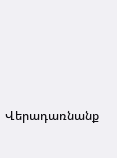Վերադառնանք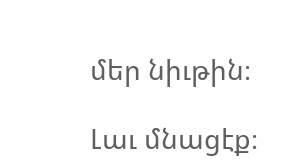մեր նիւթին։

Լաւ մնացէք։